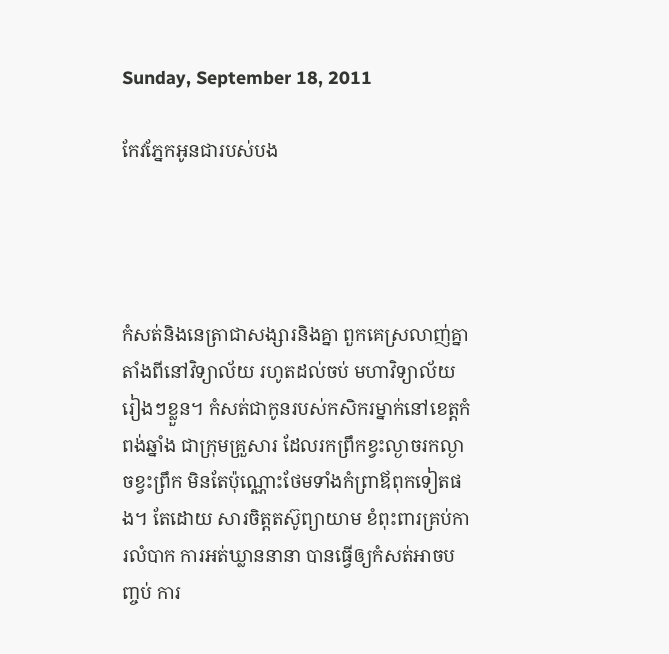Sunday, September 18, 2011

កែវភ្នែកអូនជារបស់បង




កំសត់និងនេត្រាជាសង្សារនិងគ្នា ពួកគេស្រលាញ់គ្នាតាំងពីនៅវិទ្យាល័យ រហូតដល់ចប់ មហាវិទ្យាល័យរៀងៗខ្លួន។ កំសត់ជាកូនរបស់កសិករម្នាក់នៅខេត្តកំពង់ឆ្នាំង ជាក្រុមគ្រួសារ ដែលរកព្រឹកខ្វះល្ងាចរកល្ងាចខ្វះព្រឹក មិនតែប៉ុណ្ណោះថែមទាំងកំព្រាឪពុកទៀតផង។ តែដោយ សារចិត្តតស៊ូព្យាយាម ខំពុះពារគ្រប់ការលំបាក ការអត់ឃ្លាននានា បានធ្វើឲ្យកំសត់អាចបញ្ចប់ ការ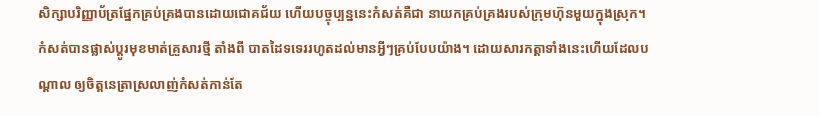សិក្សាបរិញ្ញាប័ត្រផ្នែកគ្រប់គ្រងបានដោយជោគជ័យ ហើយបច្ចុប្បន្ននេះកំសត់គឺជា នាយកគ្រប់គ្រងរបស់ក្រុមហ៊ុនមួយក្នុងស្រុក។ កំសត់បានផ្លាស់ប្តូរមុខមាត់គ្រួសារថ្មី តាំងពី បាតដៃទទេររហូតដល់មានអ្វីៗគ្រប់បែបយ៉ាង។ ដោយសារកត្តាទាំងនេះហើយដែលបណ្តាល ឲ្យចិត្តនេត្រាស្រលាញ់កំសត់កាន់តែ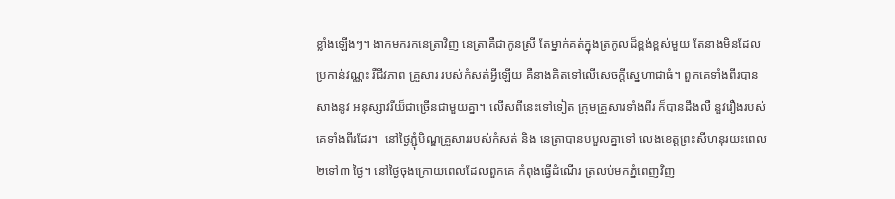ខ្លាំងឡើងៗ។ ងាកមករកនេត្រាវិញ នេត្រាគឺជាកូនស្រី តែម្នាក់គត់ក្នុងត្រកូលដ៏ខ្ពង់ខ្ពស់មួយ តែនាងមិនដែលប្រកាន់វណ្ណះ រឺជីវភាព គ្រួសារ របស់កំសត់អ្វីឡើយ គឺនាងគិតទៅលើសេចក្តីស្នេហាជាធំ។ ពួកគេទាំងពីរបានសាងនូវ អនុស្សាវរីយ៏ជាច្រើនជាមួយគ្នា។ លើសពីនេះទៅទៀត ក្រុមគ្រួសារទាំងពីរ ក៏បានដឹងលឺ នួវរឿងរបស់គេទាំងពីរដែរ។  នៅថ្ងៃភ្ជុំបិណ្ឌគ្រួសាររបស់កំសត់ និង នេត្រាបានបបួលគ្នាទៅ លេងខេត្តព្រះសីហនុរយះពេល ២ទៅ៣ ថ្ងៃ។ នៅថ្ងៃចុងក្រោយពេលដែលពួកគេ កំពុងធ្វើដំណើរ ត្រលប់មកភ្នំពេញវិញ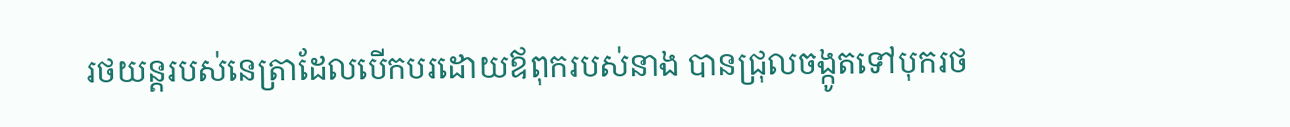រថយន្តរបស់នេត្រាដែលបើកបរដោយឪពុករបស់នាង បានជ្រុលចង្កូតទៅបុករថ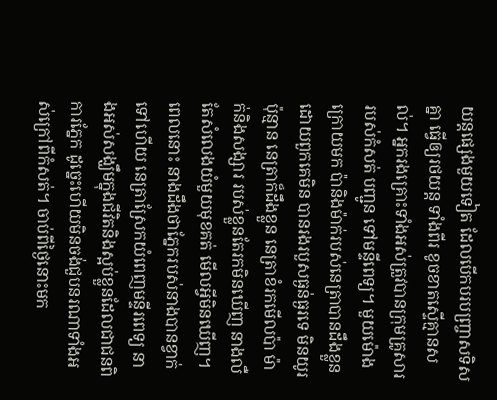យន្តផ្សេងមួយទៀត ដែលបើកបរបញ្ច្រាសទិសគ្នា ធ្វើឲ្យរថយន្ត ទាំងពីរ ខូចខាតស្ទើគ្មានសល់។ អ្នករងគ្រោះទាំងអស់ត្រួវបានក្រុមគ្រូសាររបស់កំសត់ បញ្ជូន ទៅមន្ទីពេទ្យ។ មួយម៉ោងក្រោយមក ប៉ានិងម៉ាក់របស់នេត្រាបានដឹងខ្លួន ដោយពួកគេមិន បានរងរបួសធ្ងន់ធ្ងរទេ មិនយូរប៉ុន្មាន នេត្រាក៏ដឹងខ្លួន នេត្រាខំរកមើលប៉ា ម៉ាក់និងសង្សារ របស់ខ្លួនតែរកមិនឃើញ នាងលឺតែសំលេងយំមួយមុខគត់ មើលអ្វីមិនឃើញ។ ពេលនោះ នាងដឹងថាភ្នែករបស់នាងបានខ្វាក់ទៅហើយ នេត្រាស្រែកយំពេញមន្ទីរពេទ្យ នាងអស់សង្ឃឹមក្នុងជីវិតនិងស្អប់ខ្លួនដែលជាជនពិការភ្នែក ដូច្នេះហើយមិនចង់ជួបនរណាទាំងអស់ក្រៅពីកំសត់។ ចាប់ពីថ្ងៃនោះមក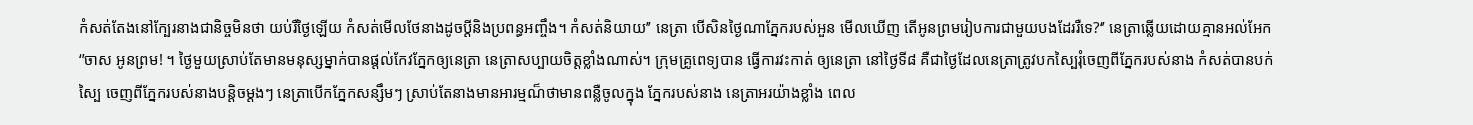កំសត់តែងនៅក្បែរនាងជានិច្ចមិនថា យប់រឺថ្ងៃឡើយ កំសត់មើលថែនាងដូចប្តីនិងប្រពន្ធអញ្ចឹង។ កំសត់និយាយ’’ នេត្រា បើសិនថ្ងៃណាភ្នែករបស់អួន មើលឃើញ តើអូនព្រមរៀបការជាមួយបងដែររឺទេ?‘’ នេត្រាឆ្លើយដោយគ្មានអល់អែក ‘’ចាស អូនព្រម! ។ ថ្ងៃមួយស្រាប់តែមានមនុស្សម្នាក់បានផ្តល់កែវភ្នែកឲ្យនេត្រា នេត្រាសប្បាយចិត្តខ្លាំងណាស់។ ក្រុមគ្រូពេទ្យបាន ធ្វើការវះកាត់ ឲ្យនេត្រា នៅថ្ងៃទី៨ គឺជាថ្ងៃដែលនេត្រាត្រូវបកស្បៃរុំចេញពីភ្នែករបស់នាង កំសត់បានបក់ស្បៃ ចេញពីភ្នែករបស់នាងបន្តិចម្តងៗ នេត្រាបើកភ្នែកសន្សឹមៗ ស្រាប់តែនាងមានអារម្មណ៏ថាមានពន្លឺចូលក្នុង ភ្នែករបស់នាង នេត្រាអរយ៉ាងខ្លាំង ពេល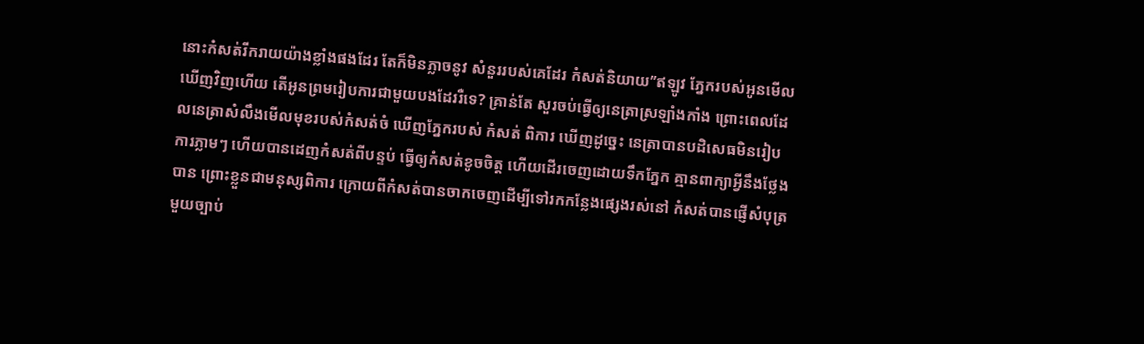នោះកំសត់រីករាយយ៉ាងខ្លាំងផងដែរ តែក៏មិនភ្លាចនូវ សំនួររបស់គេដែរ កំសត់និយាយ’’ឥឡូវ ភ្នែករបស់អូនមើលឃើញវិញហើយ តើអូនព្រមរៀបការជាមួយបងដែររឺទេ? គ្រាន់តែ សួរចប់ធ្វើឲ្យនេត្រាស្រឡាំងកាំង ព្រោះពេលដែលនេត្រាសំលឹងមើលមុខរបស់កំសត់ចំ ឃើញភ្នែករបស់ កំសត់ ពិការ ឃើញដូច្នេះ នេត្រាបានបដិសេធមិនរៀបការភ្លាមៗ ហើយបានដេញកំសត់ពីបន្ទប់ ធ្វើឲ្យកំសត់ខូចចិត្ត ហើយដើរចេញដោយទឹកភ្នែក គ្មានពាក្យាអ្វីនឹងថ្លែងបាន ព្រោះខ្លួនជាមនុស្សពិការ ក្រោយពីកំសត់បានចាកចេញដើម្បីទៅរកកន្លែងផ្សេងរស់នៅ កំសត់បានផ្ញើសំបុត្រមួយច្បាប់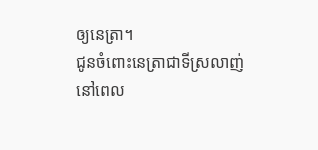ឲ្យនេត្រា។
ជូនចំពោះនេត្រាជាទីស្រលាញ់
នៅពេល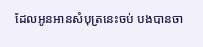ដែលអូនអានសំបុត្រនេះចប់ បងបានចា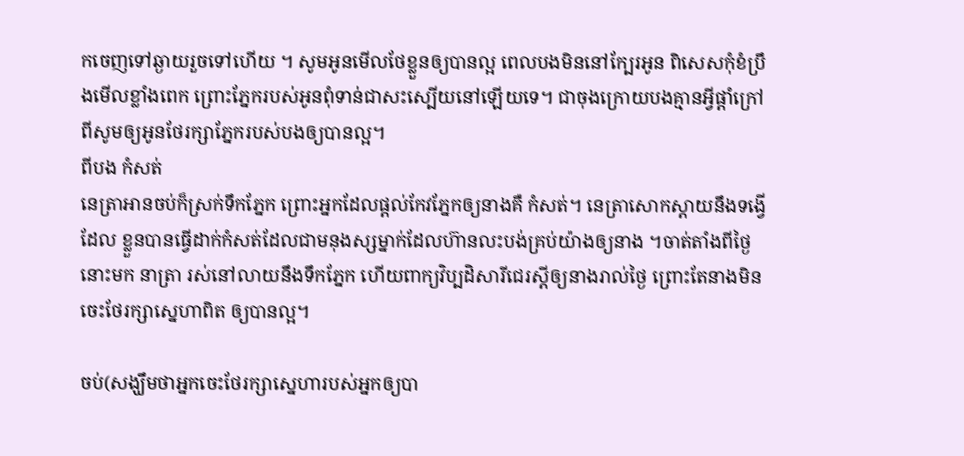កចេញទៅឆ្ងាយរួចទៅហើយ ។ សូមអូនមើលថែខ្លួនឲ្យបានល្អ ពេលបងមិននៅក្បែរអូន ពិសេសកុំខំប្រឹងមើលខ្លាំងពេក ព្រោះភ្នែករបស់អូនពុំទាន់ជាសះស្បើយនៅឡើយទេ។ ជាចុងក្រោយបងគ្មានអ្វីផ្តាំក្រៅពីសូមឲ្យអូនថែរក្សាភ្នែករបស់បងឲ្យបានល្អ។
ពីបង កំសត់
នេត្រាអានចប់ក៏ស្រក់ទឹកភ្នែក ព្រោះអ្នកដែលផ្តល់កែវភ្នែកឲ្យនាងគឺ កំសត់។ នេត្រាសោកស្តាយនឹងទង្វើដែល ខ្លួនបានធ្វើដាក់កំសត់ដែលជាមនុងស្សម្នាក់ដែលហ៊ានលះបង់គ្រប់យ៉ាងឲ្យនាង ។ចាត់តាំងពីថ្ងៃនោះមក នាត្រា រស់នៅលាយនឹងទឹកភ្នែក ហើយពាក្យវិប្បដិសារីជេរស្តីឲ្យនាងរាល់ថ្ងៃ ព្រោះតែនាងមិនចេះថែរក្សាស្នេហាពិត ឲ្យបានល្អ។

ចប់(សង្ឃឹមថាអ្នកចេះថែរក្សាស្នេហារបស់អ្នកឲ្យបា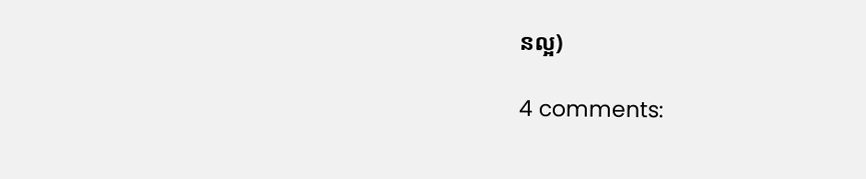នល្អ)

4 comments: